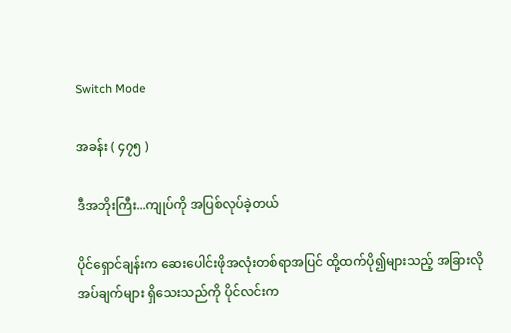Switch Mode

အခန်း ( ၄၇၅ )

ဒီအဘိုးကြီး...ကျုပ်ကို အပြစ်လုပ်ခဲ့တယ်

ပိုင်ရှောင်ချန်းက ဆေးပေါင်းဖိုအလုံးတစ်ရာအပြင် ထို့ထက်ပို၍များသည့် အခြားလိုအပ်ချက်များ ရှိသေးသည်ကို ပိုင်လင်းက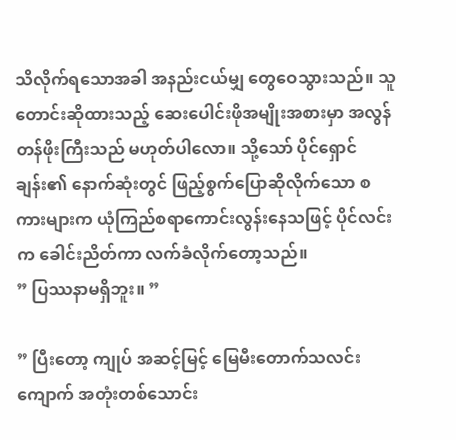သိလိုက်ရသောအခါ အနည်းငယ်မျှ တွေဝေသွားသည်။ သူတောင်းဆိုထားသည့် ဆေးပေါင်းဖိုအမျိုးအစားမှာ အလွန်တန်ဖိုးကြီးသည် မဟုတ်ပါလော။ သို့သော် ပိုင်ရှောင်ချန်း၏ နောက်ဆုံးတွင် ဖြည့်စွက်ပြောဆိုလိုက်သော စကားများက ယုံကြည်စရာကောင်းလွန်းနေသဖြင့် ပိုင်လင်းက ခေါင်းညိတ်ကာ လက်ခံလိုက်တော့သည်။
” ပြဿနာမရှိဘူး။ ”

” ပြီးတော့ ကျုပ် အဆင့်မြင့် မြေမီးတောက်သလင်းကျောက် အတုံးတစ်သောင်း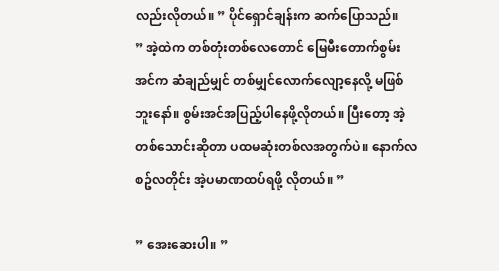လည်းလိုတယ်။ ” ပိုင်ရှောင်ချန်းက ဆက်ပြောသည်။
” အဲ့ထဲက တစ်တုံးတစ်လေတောင် မြေမီးတောက်စွမ်းအင်က ဆံချည်မျှင် တစ်မျှင်လောက်လျော့နေလို့ မဖြစ်ဘူးနော်။ စွမ်းအင်အပြည့်ပါနေဖို့လိုတယ်။ ပြီးတော့ အဲ့တစ်သောင်းဆိုတာ ပထမဆုံးတစ်လအတွက်ပဲ။ နောက်လစဥ်လတိုင်း အဲ့ပမာဏထပ်ရဖို့ လိုတယ်။ ”

” အေးဆေးပါ။ ”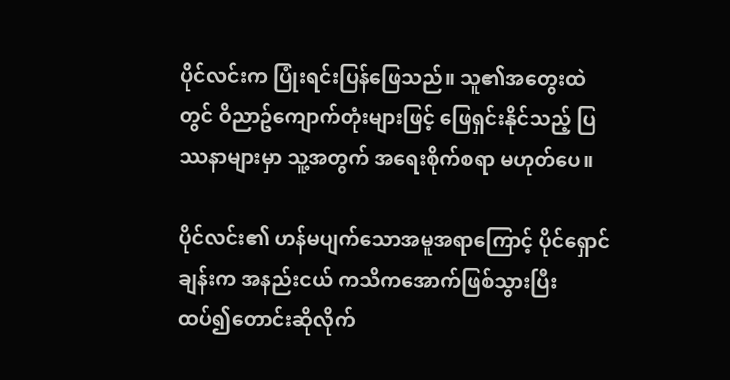ပိုင်လင်းက ပြုံးရင်းပြန်ဖြေသည်။ သူ၏အတွေးထဲတွင် ဝိညာဥ်ကျောက်တုံးများဖြင့် ဖြေရှင်းနိုင်သည့် ပြဿနာများမှာ သူ့အတွက် အရေးစိုက်စရာ မဟုတ်ပေ။

ပိုင်လင်း၏ ဟန်မပျက်သောအမူအရာကြောင့် ပိုင်ရှောင်ချန်းက အနည်းငယ် ကသိကအောက်ဖြစ်သွားပြီး ထပ်၍တောင်းဆိုလိုက်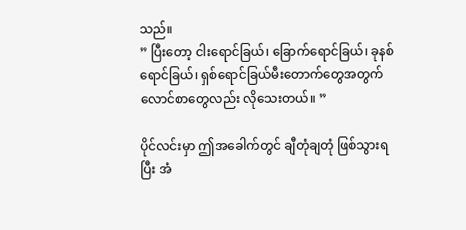သည်။
” ပြီးတော့ ငါးရောင်ခြယ်၊ ခြောက်ရောင်ခြယ်၊ ခုနစ်ရောင်ခြယ်၊ ရှစ်ရောင်ခြယ်မီးတောက်တွေအတွက် လောင်စာတွေလည်း လိုသေးတယ်။ ”

ပိုင်လင်းမှာ ဤအခေါက်တွင် ချီတုံချတုံ ဖြစ်သွားရပြီး အံ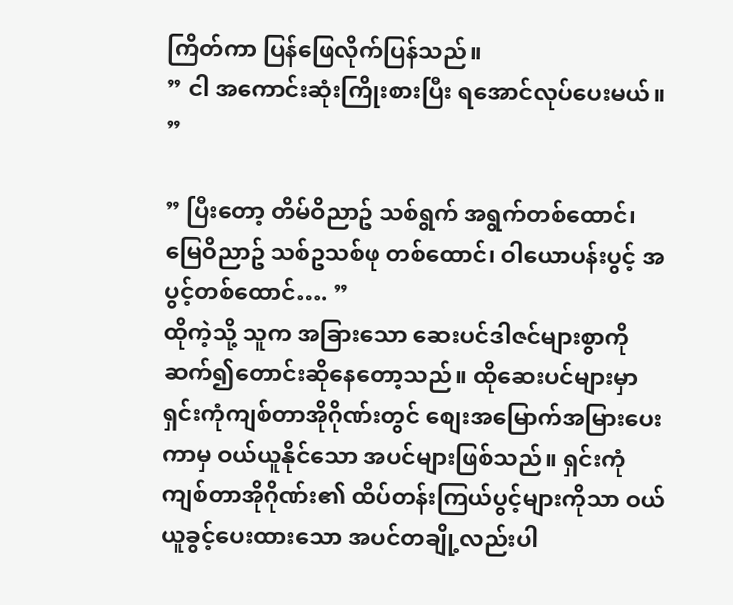ကြိတ်ကာ ပြန်ဖြေလိုက်ပြန်သည်။
” ငါ အကောင်းဆုံးကြိုးစားပြီး ရအောင်လုပ်ပေးမယ်။ ”

” ပြီးတော့ တိမ်ဝိညာဥ် သစ်ရွက် အရွက်တစ်ထောင်၊ မြေဝိညာဥ် သစ်ဥသစ်ဖု တစ်ထောင်၊ ဝါယောပန်းပွင့် အပွင့်တစ်ထောင်…. ”
ထိုကဲ့သို့ သူက အခြားသော ဆေးပင်ဒါဇင်များစွာကို ဆက်၍တောင်းဆိုနေတော့သည်။ ထိုဆေးပင်များမှာ ရှင်းကုံကျစ်တာအိုဂိုဏ်းတွင် စျေးအမြောက်အမြားပေးကာမှ ဝယ်ယူနိုင်သော အပင်များဖြစ်သည်။ ရှင်းကုံကျစ်တာအိုဂိုဏ်း၏ ထိပ်တန်းကြယ်ပွင့်များကိုသာ ဝယ်ယူခွင့်ပေးထားသော အပင်တချို့လည်းပါ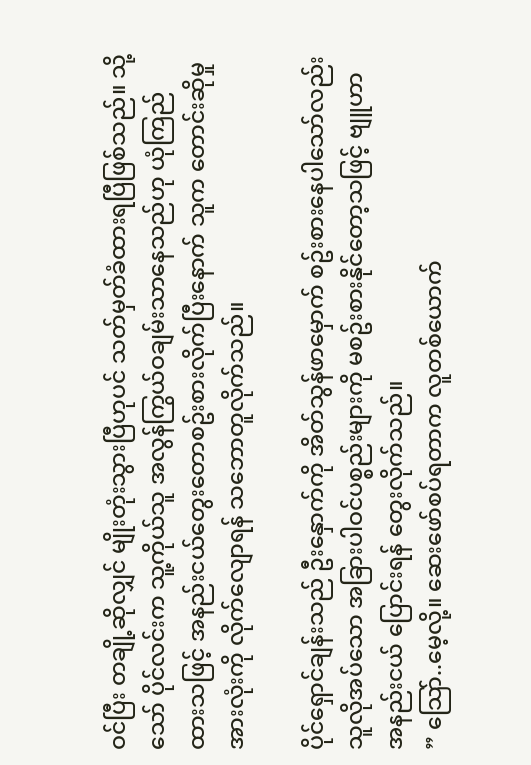ဝင်ပြီး တချို့ဆိုလျှင် မျိုးတုံးသွားပြီဟုပင် သတ်မှတ်ခံထားရပြီဖြစ်သည်။ သို့သော် ပိုင်လင်းက သူ့ကိုယ်သူ အလွန်ကြွယ်ဝချမ်းသာနေသည်ဟု ယုံကြည်ထားသဖြင့် အနည်းငယ်တွေးတောစဥ်းစားလိုက်ပြီးနောက် သူက တောင်းဆိုမှုအားလုံးကို လိုက်လျောရန် သဘောတူလိုက်သည်။

ပိုင်ရှောင်ချန်းသည် ဦးနှောက်ကို အိတ်သွန်ဖာမှောက် စဥ်းစားနေပါသော်လည်း သူလိုအပ်သော အခြားပါဝင်ပစ္စည်းများကို မစဥ်းစားနိုင်တော့သဖြင့် ဗျူဟာ အနည်းငယ် ပြောင်းရန် တွေးလိုက်သည်။
” သြော်..မေ့လို့။ ဆေးဖော်စပ်ရတာက လူတစ်ယောက်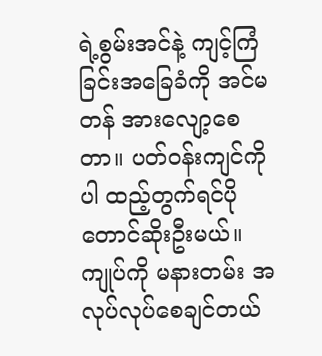ရဲ့စွမ်းအင်နဲ့ ကျင့်ကြံခြင်းအခြေခံကို အင်မတန် အားလျော့စေတာ။ ပတ်ဝန်းကျင်ကိုပါ ထည့်တွက်ရင်ပိုတောင်ဆိုးဦးမယ်။ ကျုပ်ကို မနားတမ်း အလုပ်လုပ်စေချင်တယ်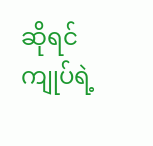ဆိုရင် ကျုပ်ရဲ့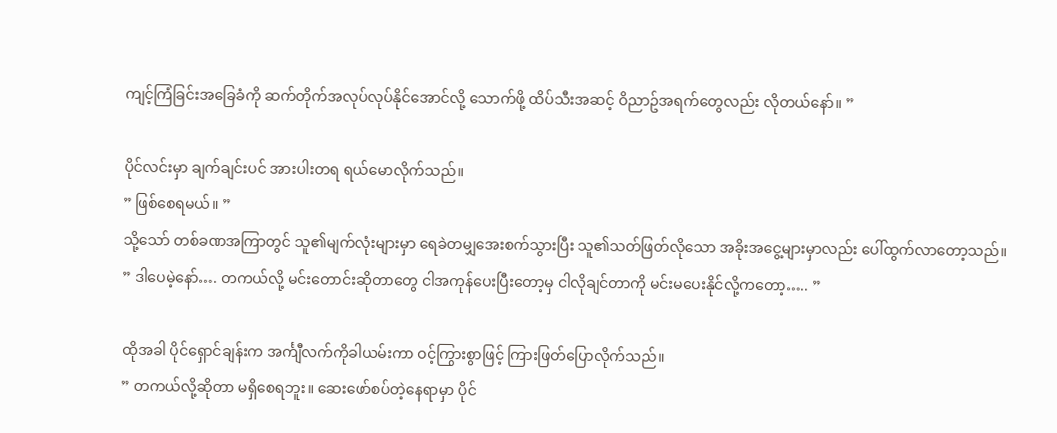ကျင့်ကြံခြင်းအခြေခံကို ဆက်တိုက်အလုပ်လုပ်နိုင်အောင်လို့ သောက်ဖို့ ထိပ်သီးအဆင့် ဝိညာဥ်အရက်တွေလည်း လိုတယ်နော်။ ”

ပိုင်လင်းမှာ ချက်ချင်းပင် အားပါးတရ ရယ်မောလိုက်သည်။
” ဖြစ်စေရမယ်။ ”
သို့သော် တစ်ခဏအကြာတွင် သူ၏မျက်လုံးများမှာ ရေခဲတမျှအေးစက်သွားပြီး သူ၏သတ်ဖြတ်လိုသော အခိုးအငွေ့များမှာလည်း ပေါ်ထွက်လာတော့သည်။
” ဒါပေမဲ့နော်…. တကယ်လို့ မင်းတောင်းဆိုတာတွေ ငါအကုန်ပေးပြီးတော့မှ ငါလိုချင်တာကို မင်းမပေးနိုင်လို့ကတော့….. ”

ထိုအခါ ပိုင်ရှောင်ချန်းက အင်္ကျီလက်ကိုခါယမ်းကာ ဝင့်ကြွားစွာဖြင့် ကြားဖြတ်ပြောလိုက်သည်။
” တကယ်လို့ဆိုတာ မရှိစေရဘူး။ ဆေးဖော်စပ်တဲ့နေရာမှာ ပိုင်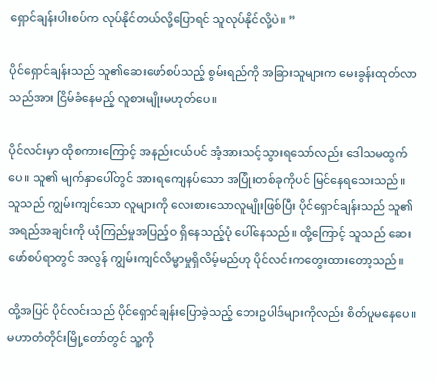ရှောင်ချန်းပါးစပ်က လုပ်နိုင်တယ်လို့ပြောရင် သူလုပ်နိုင်လို့ပဲ။ ”

ပိုင်ရှောင်ချန်းသည် သူ၏ဆေးဖော်စပ်သည့် စွမ်းရည်ကို အခြားသူများက မေးခွန်းထုတ်လာသည်အား ငြိမ်ခံနေမည့် လူစားမျိုးမဟုတ်ပေ။

ပိုင်လင်းမှာ ထိုစကားကြောင့် အနည်းငယ်ပင် အံ့အားသင့်သွားရသော်လည်း ဒေါသမထွက်ပေ။ သူ၏ မျက်နှာပေါ်တွင် အားရကျေနပ်သော အပြုံးတစ်ခုကိုပင် မြင်နေရသေးသည်။ သူသည် ကျွမ်းကျင်သော လူများကို လေးစားသောလူမျိုးဖြစ်ပြီး ပိုင်ရှောင်ချန်းသည် သူ၏အရည်အချင်းကို ယုံကြည်မှုအပြည့်ဝ ရှိနေသည့်ပုံ ပေါ်နေသည်။ ထို့ကြောင့် သူသည် ဆေးဖော်စပ်ရာတွင် အလွန် ကျွမ်းကျင်လိမ္မာမှုရှိလိမ့်မည်ဟု ပိုင်လင်းကတွေးထားတော့သည်။

ထို့အပြင် ပိုင်လင်းသည် ပိုင်ရှောင်ချန်းပြောခဲ့သည့် ဘေးဥပါဒ်များကိုလည်း စိတ်ပူမနေပေ။ မဟာတံတိုင်းမြို့တော်တွင် သူ့ကို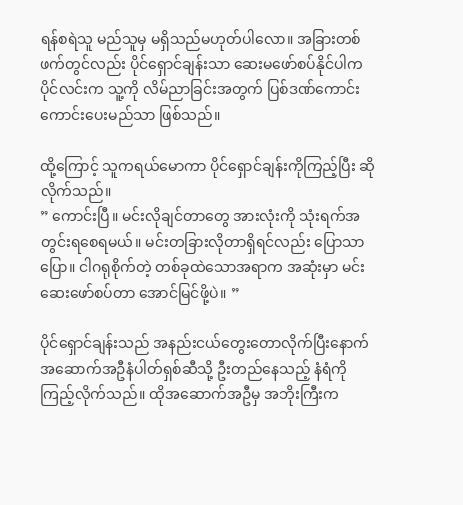ရန်စရဲသူ မည်သူမှ မရှိသည်မဟုတ်ပါလော။ အခြားတစ်ဖက်တွင်လည်း ပိုင်ရှောင်ချန်းသာ ဆေးမဖော်စပ်နိုင်ပါက ပိုင်လင်းက သူ့ကို လိမ်ညာခြင်းအတွက် ပြစ်ဒဏ်ကောင်းကောင်းပေးမည်သာ ဖြစ်သည်။

ထို့ကြောင့် သူကရယ်မောကာ ပိုင်ရှောင်ချန်းကိုကြည့်ပြီး ဆိုလိုက်သည်။
” ကောင်းပြီ။ မင်းလိုချင်တာတွေ အားလုံးကို သုံးရက်အတွင်းရစေရမယ်။ မင်းတခြားလိုတာရှိရင်လည်း ပြောသာပြော။ ငါဂရုစိုက်တဲ့ တစ်ခုထဲသောအရာက အဆုံးမှာ မင်းဆေးဖော်စပ်တာ အောင်မြင်ဖို့ပဲ။ ”

ပိုင်ရှောင်ချန်းသည် အနည်းငယ်တွေးတောလိုက်ပြီးနောက် အဆောက်အဦနံပါတ်ရှစ်ဆီသို့ ဦးတည်နေသည့် နံရံကိုကြည့်လိုက်သည်။ ထိုအဆောက်အဦမှ အဘိုးကြီးက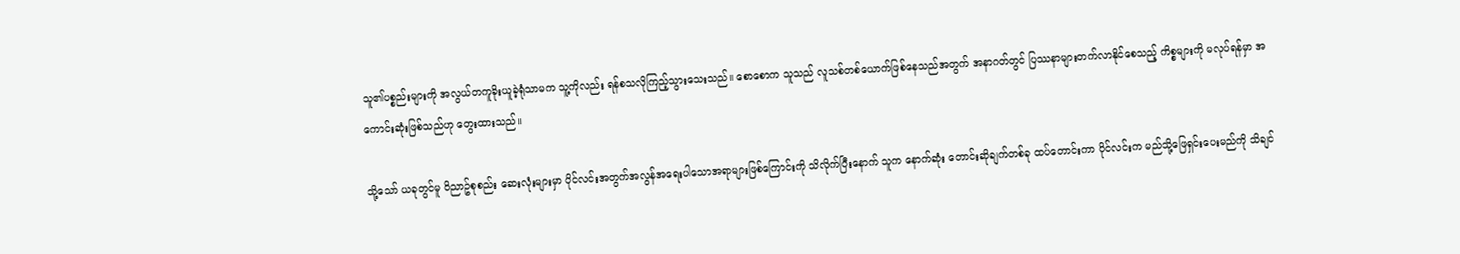သူ၏ပစ္စည်းများကို အလွယ်တကူခိုးယူခဲ့ရုံသာမက သူ့ကိုလည်း ရန်စသလိုကြည့်သွားသေးသည်။ စောစောက သူသည် လူသစ်တစ်ယောက်ဖြစ်နေသည်အတွက် အနာဂတ်တွင် ပြဿနာများတက်လာနိုင်စေသည့် ကိစ္စများကို မလုပ်ရန်မှာ အကောင်းဆုံးဖြစ်သည်ဟု တွေးထားသည်။

သို့သော် ယခုတွင်မူ ဝိညာဥ်စုစည်း ဆေးလုံးများမှာ ပိုင်လင်းအတွက်အလွန်အရေးပါသောအရာများဖြစ်ကြောင်းကို သိလိုက်ပြီးနောက် သူက နောက်ဆုံး တောင်းဆိုချက်တစ်ခု ထပ်တောင်းကာ ပိုင်လင်းက မည်သို့ဖြေရှင်းပေးမည်ကို သိချင်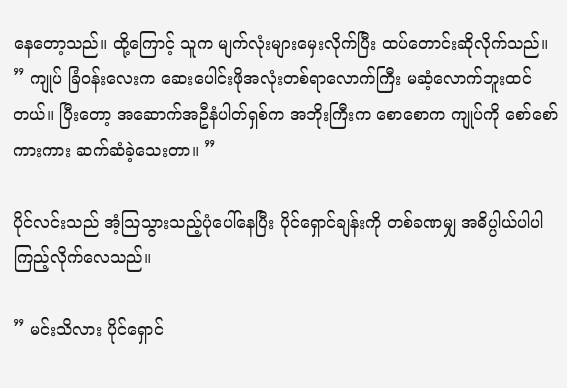နေတော့သည်။ ထို့ကြောင့် သူက မျက်လုံးများမှေးလိုက်ပြီး ထပ်တောင်းဆိုလိုက်သည်။
” ကျုပ် ခြံဝန်းလေးက ဆေးပေါင်းဖိုအလုံးတစ်ရာလောက်ကြီး မဆံ့လောက်ဘူးထင်တယ်။ ပြီးတော့ အဆောက်အဦနံပါတ်ရှစ်က အဘိုးကြီးက စောစောက ကျုပ်ကို စော်စော်ကားကား ဆက်ဆံခဲ့သေးတာ။ ”

ပိုင်လင်းသည် အံ့သြသွားသည့်ပုံပေါ်နေပြီး ပိုင်ရှောင်ချန်းကို တစ်ခဏမျှ အဓိပ္ပါယ်ပါပါ ကြည့်လိုက်လေသည်။

” မင်းသိလား ပိုင်ရှောင်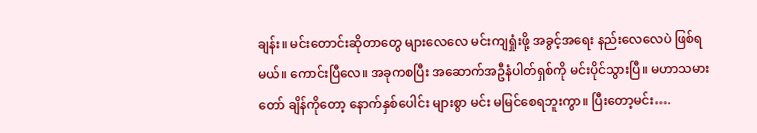ချန်း။ မင်းတောင်းဆိုတာတွေ များလေလေ မင်းကျရှုံးဖို့ အခွင့်အရေး နည်းလေလေပဲ ဖြစ်ရမယ်။ ကောင်းပြီလေ။ အခုကစပြီး အဆောက်အဦနံပါတ်ရှစ်ကို မင်းပိုင်သွားပြီ။ မဟာသမားတော် ချိန်ကိုတော့ နောက်နှစ်ပေါင်း များစွာ မင်း မမြင်စေရဘူးကွာ။ ပြီးတော့မင်း….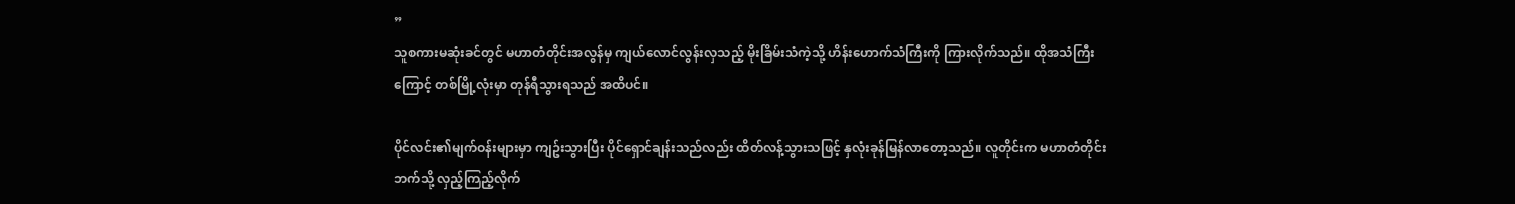”
သူစကားမဆုံးခင်တွင် မဟာတံတိုင်းအလွန်မှ ကျယ်လောင်လွန်းလှသည့် မိုးခြိမ်းသံကဲ့သို့ ဟိန်းဟောက်သံကြီးကို ကြားလိုက်သည်။ ထိုအသံကြီးကြောင့် တစ်မြို့လုံးမှာ တုန်ရီသွားရသည် အထိပင်။

ပိုင်လင်း၏မျက်ဝန်းများမှာ ကျဥ်းသွားပြီး ပိုင်ရှောင်ချန်းသည်လည်း ထိတ်လန့်သွားသဖြင့် နှလုံးခုန်မြန်လာတော့သည်။ လူတိုင်းက မဟာတံတိုင်းဘက်သို့ လှည့်ကြည့်လိုက်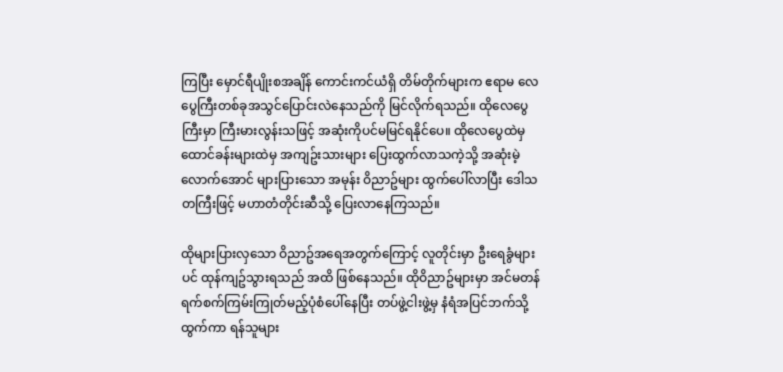ကြပြီး မှောင်ရီပျိုးစအချိန် ကောင်းကင်ယံရှိ တိမ်တိုက်များက ဧရာမ လေပွေကြီးတစ်ခုအသွင်ပြောင်းလဲနေသည်ကို မြင်လိုက်ရသည်။ ထိုလေပွေကြီးမှာ ကြီးမားလွန်းသဖြင့် အဆုံးကိုပင်မမြင်ရနိုင်ပေ။ ထိုလေပွေထဲမှ ထောင်ခန်းများထဲမှ အကျဥ်းသားများ ပြေးထွက်လာသကဲ့သို့ အဆုံးမဲ့လောက်အောင် များပြားသော အမုန်း ဝိညာဥ်များ ထွက်ပေါ်လာပြီး ဒေါသတကြီးဖြင့် မဟာတံတိုင်းဆီသို့ ပြေးလာနေကြသည်။

ထိုများပြားလှသော ဝိညာဥ်အရေအတွက်ကြောင့် လူတိုင်းမှာ ဦးရေခွံများပင် ထုန်ကျဥ်သွားရသည် အထိ ဖြစ်နေသည်။ ထိုဝိညာဥ်များမှာ အင်မတန် ရက်စက်ကြမ်းကြုတ်မည့်ပုံစံပေါ်နေပြီး တပ်ဖွဲ့ငါးဖွဲ့မှ နံရံအပြင်ဘက်သို့ထွက်ကာ ရန်သူများ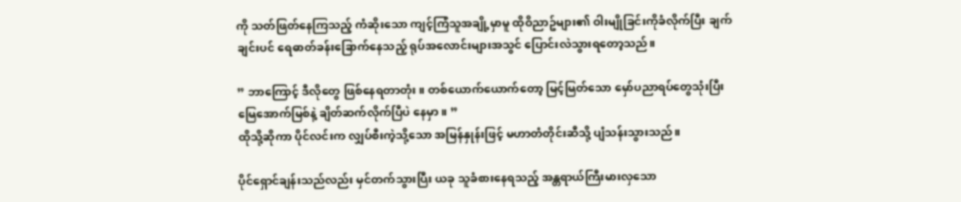ကို သတ်ဖြတ်နေကြသည့် ကံဆိုးသော ကျင့်ကြံသူအချို့မှာမူ ထိုဝိညာဥ်များ၏ ဝါးမျိုခြင်းကိုခံလိုက်ပြီး ချက်ချင်းပင် ရေဓာတ်ခန်းခြောက်နေသည့် ရုပ်အလောင်းများအသွင် ပြောင်းလဲသွားရတော့သည်။

” ဘာကြောင့် ဒီလိုတွေ ဖြစ်နေရတာတုံး။ တစ်ယောက်ယောက်တော့ မြင့်မြတ်သော မှော်ပညာရပ်တွေသုံးပြီး မြေအောက်မြစ်နဲ့ ချိတ်ဆက်လိုက်ပြီပဲ နေမှာ။ ”
ထိုသို့ဆိုကာ ပိုင်လင်းက လျှပ်စီးကဲ့သို့သော အမြန်နှုန်းဖြင့် မဟာတံတိုင်းဆီသို့ ပျံသန်းသွားသည်။

ပိုင်ရှောင်ချန်းသည်လည်း မှင်တက်သွားပြီး ယခု သူခံစားနေရသည့် အန္တရာယ်ကြီးမားလှသော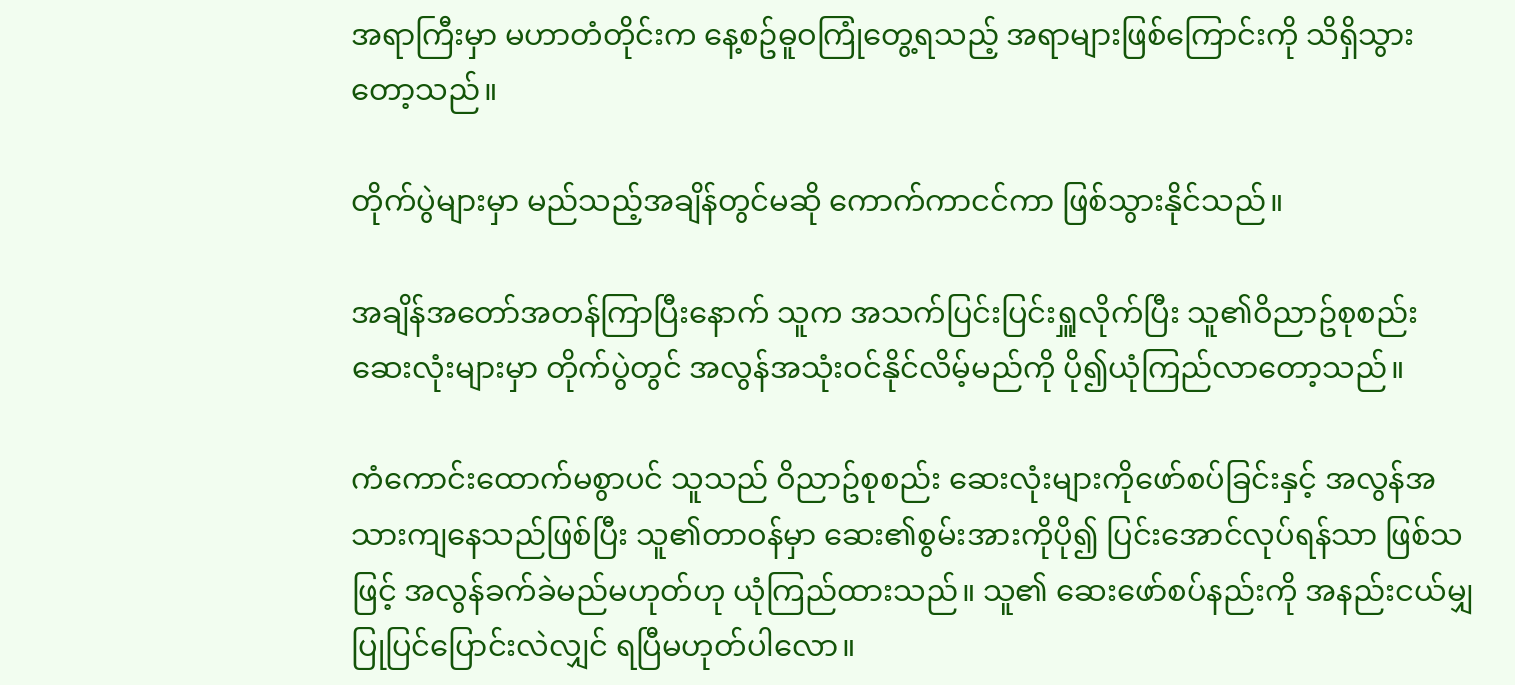အရာကြီးမှာ မဟာတံတိုင်းက နေ့စဥ်ဓူဝကြုံတွေ့ရသည့် အရာများဖြစ်ကြောင်းကို သိရှိသွားတော့သည်။

တိုက်ပွဲများမှာ မည်သည့်အချိန်တွင်မဆို ကောက်ကာငင်ကာ ဖြစ်သွားနိုင်သည်။

အချိန်အတော်အတန်ကြာပြီးနောက် သူက အသက်ပြင်းပြင်းရှူလိုက်ပြီး သူ၏ဝိညာဥ်စုစည်းဆေးလုံးများမှာ တိုက်ပွဲတွင် အလွန်အသုံးဝင်နိုင်လိမ့်မည်ကို ပို၍ယုံကြည်လာတော့သည်။

ကံကောင်းထောက်မစွာပင် သူသည် ဝိညာဥ်စုစည်း ဆေးလုံးများကိုဖော်စပ်ခြင်းနှင့် အလွန်အသားကျနေသည်ဖြစ်ပြီး သူ၏တာဝန်မှာ ဆေး၏စွမ်းအားကိုပို၍ ပြင်းအောင်လုပ်ရန်သာ ဖြစ်သဖြင့် အလွန်ခက်ခဲမည်မဟုတ်ဟု ယုံကြည်ထားသည်။ သူ၏ ဆေးဖော်စပ်နည်းကို အနည်းငယ်မျှပြုပြင်ပြောင်းလဲလျှင် ရပြီမဟုတ်ပါလော။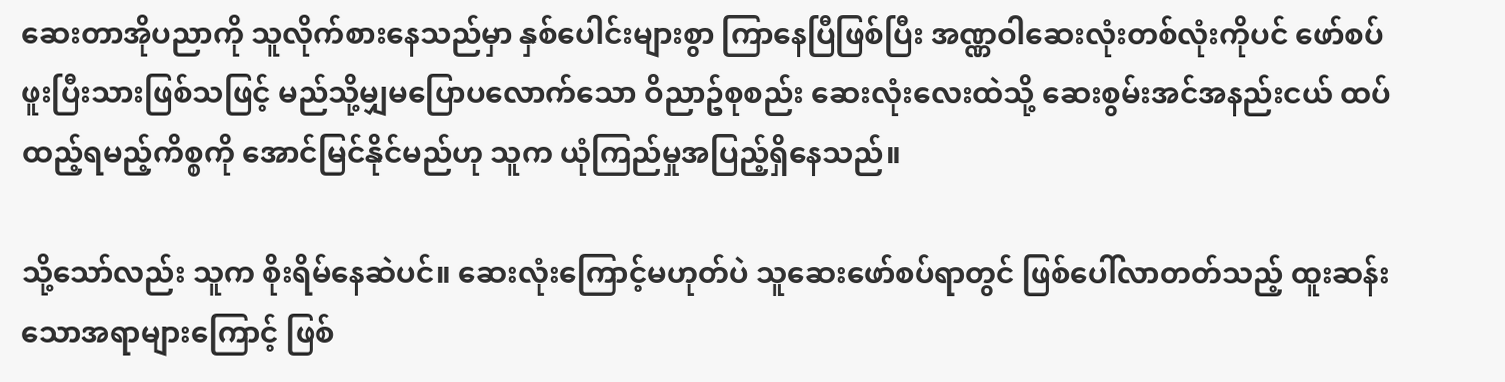ဆေးတာအိုပညာကို သူလိုက်စားနေသည်မှာ နှစ်ပေါင်းများစွာ ကြာနေပြီဖြစ်ပြီး အဏ္ဏဝါဆေးလုံးတစ်လုံးကိုပင် ဖော်စပ်ဖူးပြီးသားဖြစ်သဖြင့် မည်သို့မျှမပြောပလောက်သော ဝိညာဥ်စုစည်း ဆေးလုံးလေးထဲသို့ ဆေးစွမ်းအင်အနည်းငယ် ထပ်ထည့်ရမည့်ကိစ္စကို အောင်မြင်နိုင်မည်ဟု သူက ယုံကြည်မှုအပြည့်ရှိနေသည်။

သို့သော်လည်း သူက စိုးရိမ်နေဆဲပင်။ ဆေးလုံးကြောင့်မဟုတ်ပဲ သူဆေးဖော်စပ်ရာတွင် ဖြစ်ပေါ်လာတတ်သည့် ထူးဆန်းသောအရာများကြောင့် ဖြစ်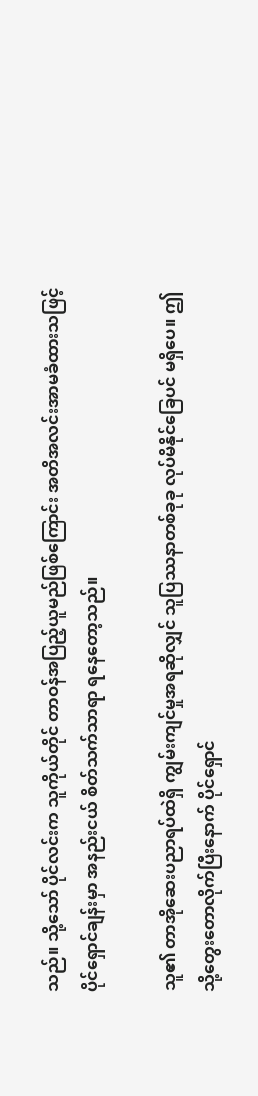သည်။ သို့သော် ပိုင်လင်းက သူကိုယ်တိုင် တာဝန်အပြည့်ယူမည်ဖြစ်ကြောင်း အတိအလင်းအာမခံထားသဖြင့် ပိုင်ရှောင်ချန်းမှာ အနည်းငယ် စိတ်သက်သာရာ ရနေတော့သည်။

သူ၏ တာအိုဆေးပညာရပ်ထဲရှိ ကျွမ်းကျင်မှုအရဆိုလျှင် သူပြဿနာတစ်ခုခု လုပ်မိနိုင်ခြေပင် မရှိပေ။ ဤသို့တွေးတောလိုက်ပြီးနောက် ပိုင်ရှောင်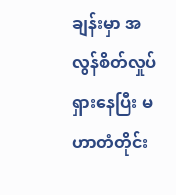ချန်းမှာ အလွန်စိတ်လှုပ်ရှားနေပြီး မဟာတံတိုင်း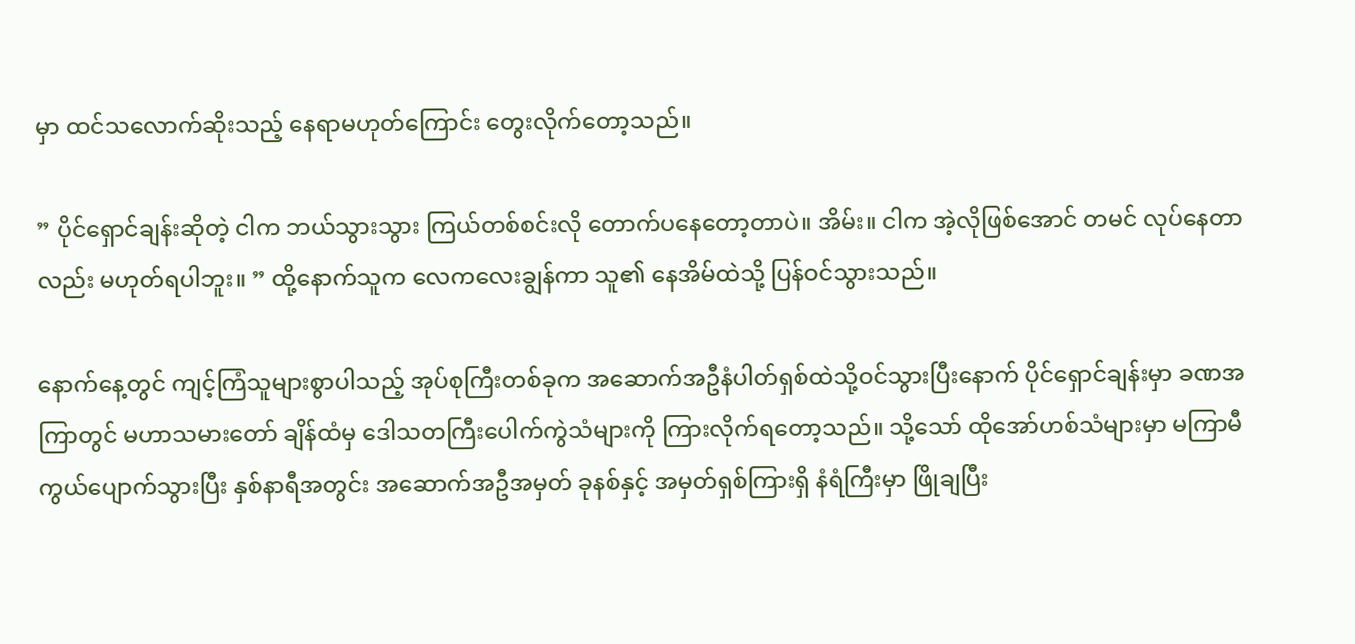မှာ ထင်သလောက်ဆိုးသည့် နေရာမဟုတ်ကြောင်း တွေးလိုက်တော့သည်။

” ပိုင်ရှောင်ချန်းဆိုတဲ့ ငါက ဘယ်သွားသွား ကြယ်တစ်စင်းလို တောက်ပနေတော့တာပဲ။ အိမ်း။ ငါက အဲ့လိုဖြစ်အောင် တမင် လုပ်နေတာလည်း မဟုတ်ရပါဘူး။ ” ထို့နောက်သူက လေကလေးချွန်ကာ သူ၏ နေအိမ်ထဲသို့ ပြန်ဝင်သွားသည်။

နောက်နေ့တွင် ကျင့်ကြံသူများစွာပါသည့် အုပ်စုကြီးတစ်ခုက အဆောက်အဦနံပါတ်ရှစ်ထဲသို့ဝင်သွားပြီးနောက် ပိုင်ရှောင်ချန်းမှာ ခဏအကြာတွင် မဟာသမားတော် ချိန်ထံမှ ဒေါသတကြီးပေါက်ကွဲသံများကို ကြားလိုက်ရတော့သည်။ သို့သော် ထိုအော်ဟစ်သံများမှာ မကြာမီ ကွယ်ပျောက်သွားပြီး နှစ်နာရီအတွင်း အဆောက်အဦအမှတ် ခုနစ်နှင့် အမှတ်ရှစ်ကြားရှိ နံရံကြီးမှာ ဖြိုချပြီး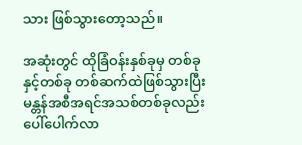သား ဖြစ်သွားတော့သည်။

အဆုံးတွင် ထိုခြံဝန်းနှစ်ခုမှ တစ်ခုနှင့်တစ်ခု တစ်ဆက်ထဲဖြစ်သွားပြီး မန္တန်အစီအရင်အသစ်တစ်ခုလည်း ပေါ်ပေါက်လာ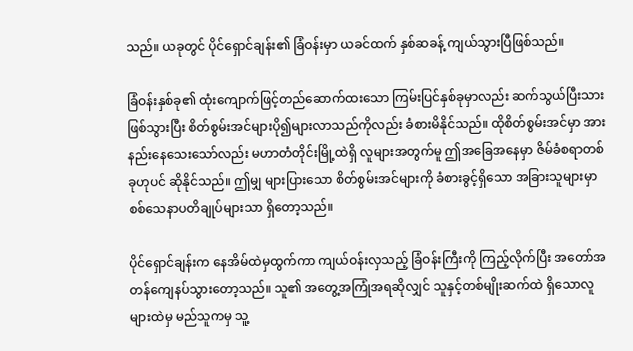သည်။ ယခုတွင် ပိုင်ရှောင်ချန်း၏ ခြံဝန်းမှာ ယခင်ထက် နှစ်ဆခန့် ကျယ်သွားပြီဖြစ်သည်။

ခြံဝန်းနှစ်ခု၏ ထုံးကျောက်ဖြင့်တည်ဆောက်ထးသော ကြမ်းပြင်နှစ်ခုမှာလည်း ဆက်သွယ်ပြီးသား ဖြစ်သွားပြီး စိတ်စွမ်းအင်များပို၍များလာသည်ကိုလည်း ခံစားမိနိုင်သည်။ ထိုစိတ်စွမ်းအင်မှာ အားနည်းနေသေးသော်လည်း မဟာတံတိုင်းမြို့ထဲရှိ လူများအတွက်မူ ဤအခြေအနေမှာ ဇိမ်ခံစရာတစ်ခုဟုပင် ဆိုနိုင်သည်။ ဤမျှ များပြားသော စိတ်စွမ်းအင်များကို ခံစားခွင့်ရှိသော အခြားသူများမှာ စစ်သေနာပတိချုပ်များသာ ရှိတော့သည်။

ပိုင်ရှောင်ချန်းက နေအိမ်ထဲမှထွက်ကာ ကျယ်ဝန်းလှသည့် ခြံဝန်းကြီးကို ကြည့်လိုက်ပြီး အတော်အတန်ကျေနပ်သွားတော့သည်။ သူ၏ အတွေ့အကြုံအရဆိုလျှင် သူနှင့်တစ်မျိုးဆက်ထဲ ရှိသောလူများထဲမှ မည်သူကမှ သူ့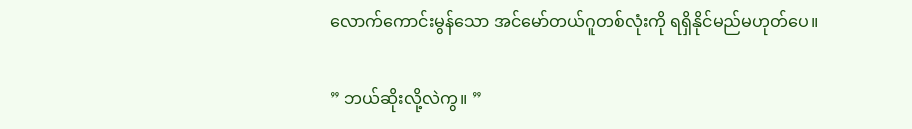လောက်ကောင်းမွန်သော အင်မော်တယ်ဂူတစ်လုံးကို ရရှိနိုင်မည်မဟုတ်ပေ။

” ဘယ်ဆိုးလို့လဲကွ။ ”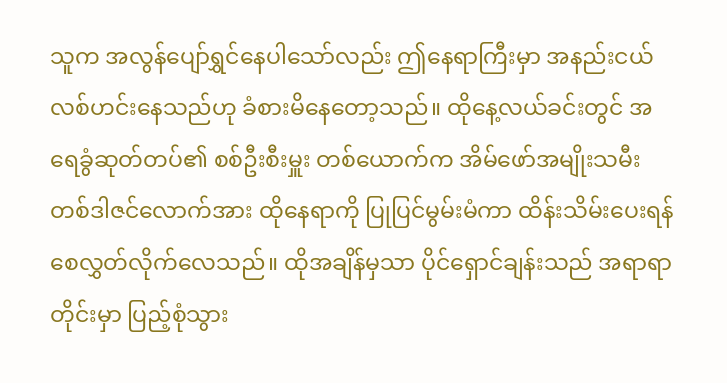သူက အလွန်ပျော်ရွှင်နေပါသော်လည်း ဤနေရာကြီးမှာ အနည်းငယ် လစ်ဟင်းနေသည်ဟု ခံစားမိနေတော့သည်။ ထိုနေ့လယ်ခင်းတွင် အရေခွံဆုတ်တပ်၏ စစ်ဦးစီးမှူး တစ်ယောက်က အိမ်ဖော်အမျိုးသမီး တစ်ဒါဇင်လောက်အား ထိုနေရာကို ပြုပြင်မွမ်းမံကာ ထိန်းသိမ်းပေးရန် စေလွှတ်လိုက်လေသည်။ ထိုအချိန်မှသာ ပိုင်ရှောင်ချန်းသည် အရာရာတိုင်းမှာ ပြည့်စုံသွား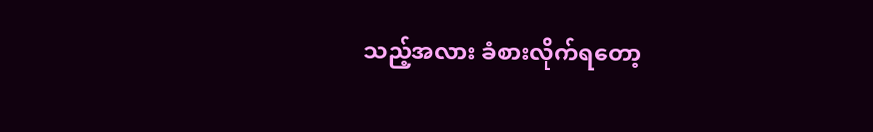သည့်အလား ခံစားလိုက်ရတော့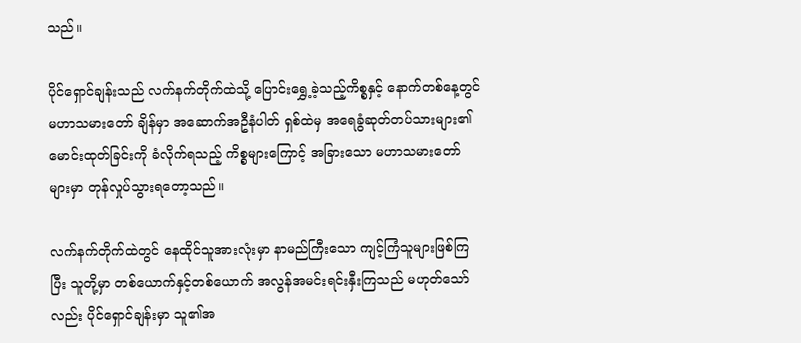သည်။

ပိုင်ရှောင်ချန်းသည် လက်နက်တိုက်ထဲသို့ ပြောင်းရွှေ့ခဲ့သည့်ကိစ္စနှင့် နောက်တစ်နေ့တွင် မဟာသမားတော် ချိန်မှာ အဆောက်အဦနံပါတ် ရှစ်ထဲမှ အရေခွံဆုတ်တပ်သားများ၏ မောင်းထုတ်ခြင်းကို ခံလိုက်ရသည့် ကိစ္စများကြောင့် အခြားသော မဟာသမားတော် များမှာ တုန်လှုပ်သွားရတော့သည်။

လက်နက်တိုက်ထဲတွင် နေထိုင်သူအားလုံးမှာ နာမည်ကြီးသော ကျင့်ကြံသူများဖြစ်ကြပြီး သူတို့မှာ တစ်ယောက်နှင့်တစ်ယောက် အလွန်အမင်းရင်းနှီးကြသည် မဟုတ်သော်လည်း ပိုင်ရှောင်ချန်းမှာ သူ၏အ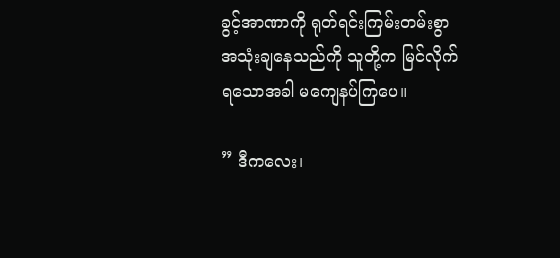ခွင့်အာဏာကို ရုတ်ရင်းကြမ်းတမ်းစွာ အသုံးချနေသည်ကို သူတို့က မြင်လိုက်ရသောအခါ မကျေနပ်ကြပေ။

” ဒီကလေး၊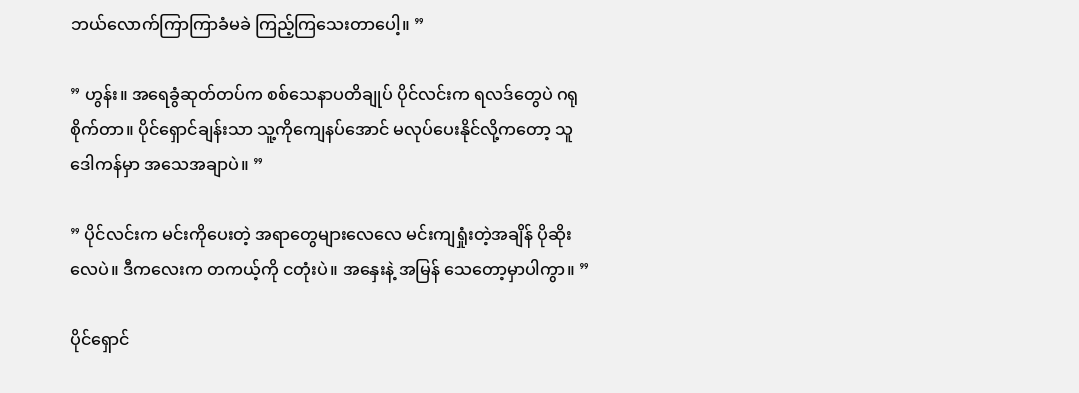ဘယ်လောက်ကြာကြာခံမခဲ ကြည့်ကြသေးတာပေါ့။ ”

” ဟွန်း။ အရေခွံဆုတ်တပ်က စစ်သေနာပတိချုပ် ပိုင်လင်းက ရလဒ်တွေပဲ ဂရုစိုက်တာ။ ပိုင်ရှောင်ချန်းသာ သူ့ကိုကျေနပ်အောင် မလုပ်ပေးနိုင်လို့ကတော့ သူဒေါကန်မှာ အသေအချာပဲ။ ”

” ပိုင်လင်းက မင်းကိုပေးတဲ့ အရာတွေများလေလေ မင်းကျရှုံးတဲ့အချိန် ပိုဆိုးလေပဲ။ ဒီကလေးက တကယ့်ကို ငတုံးပဲ။ အနှေးနဲ့ အမြန် သေတော့မှာပါကွာ။ ”

ပိုင်ရှောင်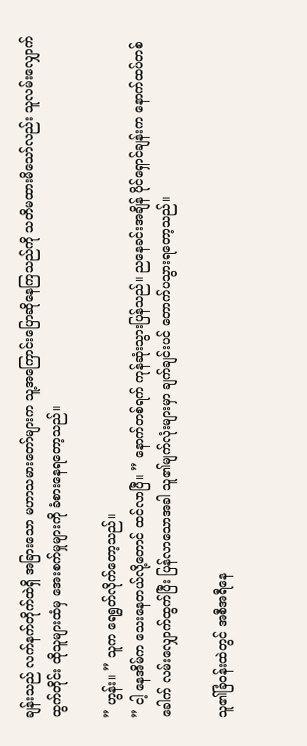ချန်းသည် လက်နက်တိုက်ထဲရှိ အခြားသော မဟာသမားတော်များက သူ့အကြောင်းပြောဆိုနေကြသည်ကို သတိမထားမိသော်လည်း သူလမ်းလျှောက်ထွက်တိုင်း ထိုသူများထံမှ အေးစက်မှုများကို ခံစားနေရတော့သည်။

” ဟွန်း။ ” သူက ရေရွတ်လိုက်တော့သည်။
” ငါ့ နေအိမ်က သေးနေတယ်လို့တောင် ထင်လာပြီ။ ” နောက်တစ်ရက် ကုန်ဆုံးသွားပြန်သည်။ ညနေခင်းအချိန် ပိုင်ရှောင်ချန်းက နောက်ထပ်တစ်ခေါက် လမ်းလျှောက်ထွက်ပြီး ပြန်လာသောအခါ သူ၏မျက်လုံးများမှာ ချက်ချင်းပင် တောက်ပသွားရတော့သည်။

သူ၏ခြံဝန်းထဲတွင် အစီအရီနေ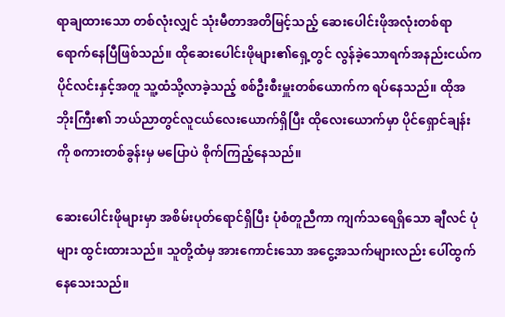ရာချထားသော တစ်လုံးလျှင် သုံးမီတာအတိမြင့်သည့် ဆေးပေါင်းဖိုအလုံးတစ်ရာရောက်နေပြီဖြစ်သည်။ ထိုဆေးပေါင်းဖိုများ၏ရှေ့တွင် လွန်ခဲ့သောရက်အနည်းငယ်က ပိုင်လင်းနှင့်အတူ သူ့ထံသို့လာခဲ့သည့် စစ်ဦးစီးမှူးတစ်ယောက်က ရပ်နေသည်။ ထိုအဘိုးကြီး၏ ဘယ်ညာတွင်လူငယ်လေးယောက်ရှိပြီး ထိုလေးယောက်မှာ ပိုင်ရှောင်ချန်းကို စကားတစ်ခွန်းမှ မပြောပဲ စိုက်ကြည့်နေသည်။

ဆေးပေါင်းဖိုများမှာ အစိမ်းပုတ်ရောင်ရှိပြီး ပုံစံတူညီကာ ကျက်သရေရှိသော ချီလင် ပုံများ ထွင်းထားသည်။ သူတို့ထံမှ အားကောင်းသော အငွေ့အသက်များလည်း ပေါ်ထွက်နေသေးသည်။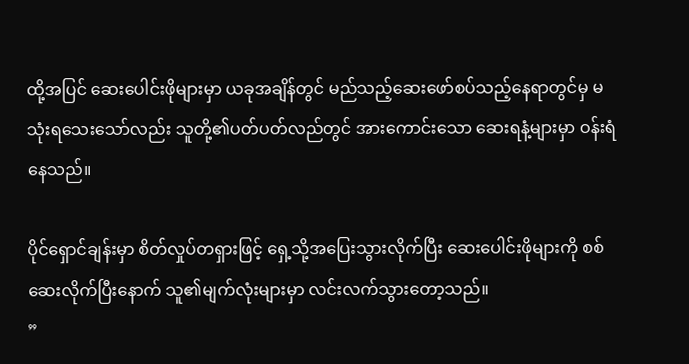ထို့အပြင် ဆေးပေါင်းဖိုများမှာ ယခုအချိန်တွင် မည်သည့်ဆေးဖော်စပ်သည့်နေရာတွင်မှ မသုံးရသေးသော်လည်း သူတို့၏ပတ်ပတ်လည်တွင် အားကောင်းသော ဆေးရနံ့များမှာ ဝန်းရံနေသည်။

ပိုင်ရှောင်ချန်းမှာ စိတ်လှုပ်တရှားဖြင့် ရှေ့သို့အပြေးသွားလိုက်ပြီး ဆေးပေါင်းဖိုများကို စစ်ဆေးလိုက်ပြီးနောက် သူ၏မျက်လုံးများမှာ လင်းလက်သွားတော့သည်။
”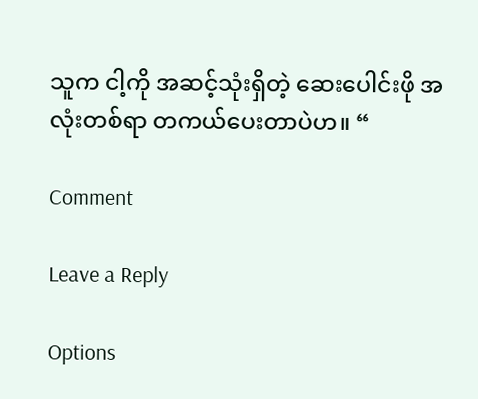သူက ငါ့ကို အဆင့်သုံးရှိတဲ့ ဆေးပေါင်းဖို အလုံးတစ်ရာ တကယ်ပေးတာပဲဟ။ “

Comment

Leave a Reply

Options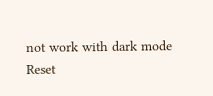not work with dark mode
Reset